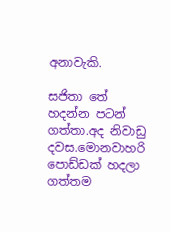අනාවැකි.

සජිතා තේ හදන්න පටන් ගත්තා.අද නිවාඩු දවස.මොනවාහරි පොඩ්ඩක් හදලා ගත්තම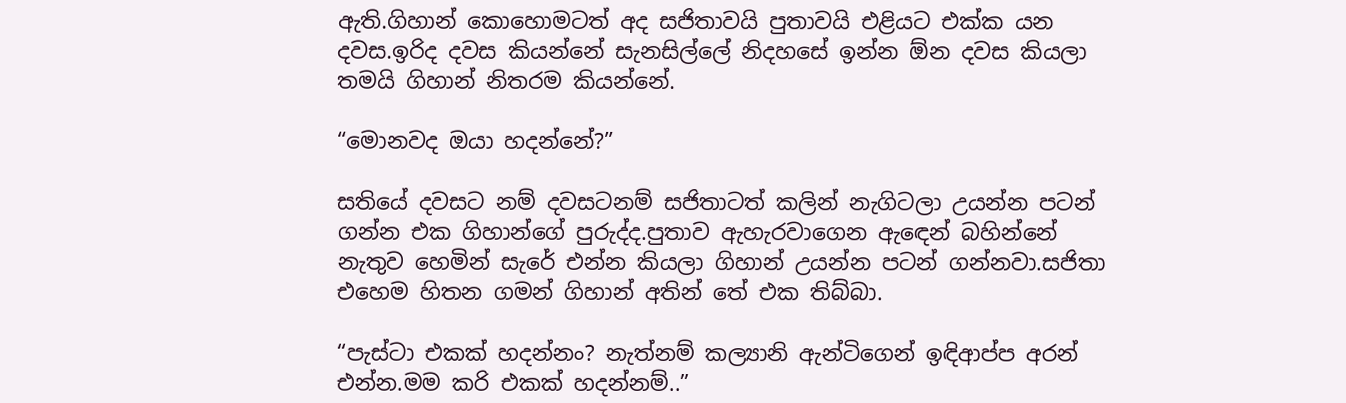ඇති.ගිහාන් කොහොමටත් අද සජිතාවයි පුතාවයි එළියට එක්ක යන දවස.ඉරිද දවස කියන්නේ සැනසිල්ලේ නිදහසේ ඉන්න ඕන දවස කියලා තමයි ගිහාන් නිතරම කියන්නේ.

“මොනවද ඔයා හදන්නේ?”

සතියේ දවසට නම් දවසටනම් සජිතාටත් කලින් නැගිටලා උයන්න පටන් ගන්න එක ගිහාන්ගේ පුරුද්ද.පුතාව ඇහැරවාගෙන ඇඳෙන් බහින්නේ නැතුව හෙමින් සැරේ එන්න කියලා ගිහාන් උයන්න පටන් ගන්නවා.සජිතා එහෙම හිතන ගමන් ගිහාන් අතින් තේ එක තිබ්බා.

“පැස්ටා එකක් හදන්නං? නැත්නම් කල්‍යානි ඇන්ටිගෙන් ඉඳිආප්ප අරන් එන්න.මම කරි එකක් හදන්නම්..”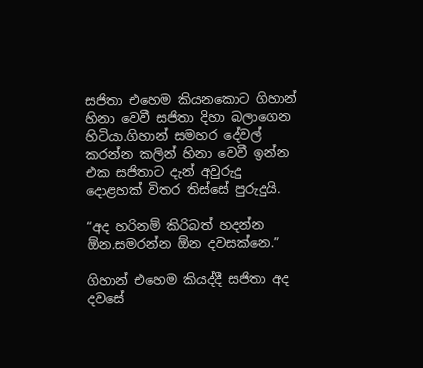සජිතා එහෙම කියනකොට ගිහාන් හිනා වෙවී සජිතා දිහා බලාගෙන හිටියා.ගිහාන් සමහර දේවල් කරන්න කලින් හිනා වෙවී ඉන්න එක සජිතාට දැන් අවුරුදු දොළහක් විතර තිස්සේ පුරුදුයි.

“අද හරිනම් කිරිබත් හදන්න ඕන.සමරන්න ඕන දවසක්නෙ.”

ගිහාන් එහෙම කියද්දී සජිතා අද දවසේ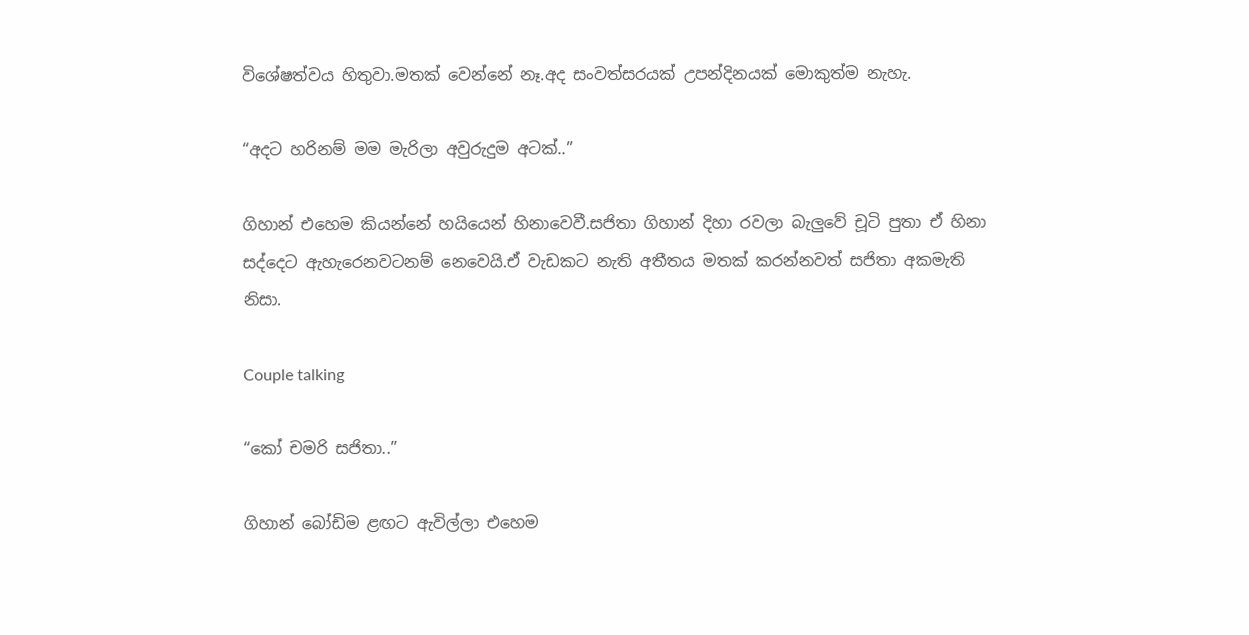විශේෂත්වය හිතුවා.මතක් වෙන්නේ නෑ.අද සංවත්සරයක් උපන්දිනයක් මොකුත්ම නැහැ.

“අදට හරිනම් මම මැරිලා අවුරුදුම අටක්..”

ගිහාන් එහෙම කියන්නේ හයියෙන් හිනාවෙවී.සජිතා ගිහාන් දිහා රවලා බැලුවේ චූටි පුතා ඒ හිනා සද්දෙට ඇහැරෙනවටනම් නෙවෙයි.ඒ වැඩකට නැති අතීතය මතක් කරන්නවත් සජිතා අකමැති නිසා.

Couple talking

“කෝ චමරි සජිතා..”

ගිහාන් බෝඩිම ළඟට ඇවිල්ලා එහෙම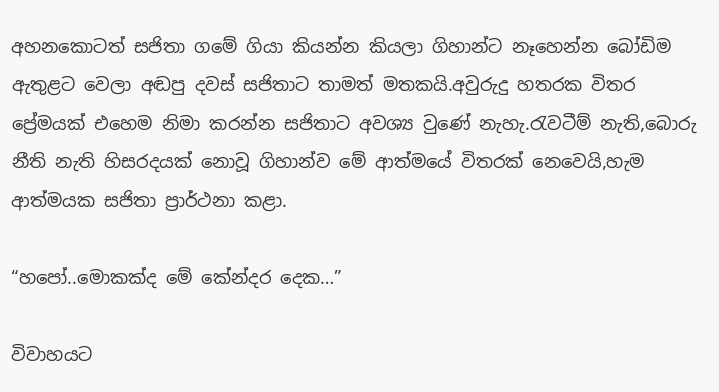අහනකොටත් සජිතා ගමේ ගියා කියන්න කියලා ගිහාන්ට නෑහෙන්න බෝඩිම ඇතුළට වෙලා අඬපු දවස් සජිතාට තාමත් මතකයි.අවුරුදු හතරක විතර ප්‍රේමයක් එහෙම නිමා කරන්න සජිතාට අවශ්‍ය වුණේ නැහැ.රැවටීම් නැති,බොරු නීති නැති හිසරදයක් නොවූ ගිහාන්ව මේ ආත්මයේ විතරක් නෙවෙයි,හැම ආත්මයක සජිතා ප්‍රාර්ථනා කළා.

“හපෝ..මොකක්ද මේ කේන්දර දෙක…”

විවාහයට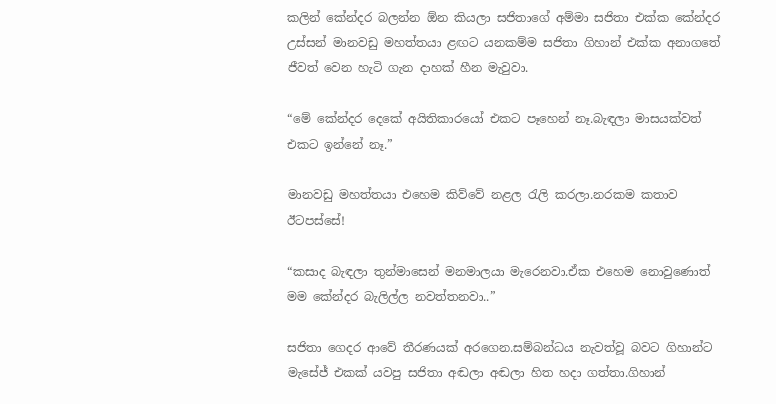කලින් කේන්දර බලන්න ඕන කියලා සජිතාගේ අම්මා සජිතා එක්ක කේන්දර උස්සන් මානවඩු මහත්තයා ළඟට යනකම්ම සජිතා ගිහාන් එක්ක අනාගතේ ජීවත් වෙන හැටි ගැන දාහක් හීන මැවුවා.

“මේ කේන්දර දෙකේ අයිතිකාරයෝ එකට පෑහෙන් නෑ.බැඳලා මාසයක්වත් එකට ඉන්නේ නෑ.”

මානවඩු මහත්තයා එහෙම කිව්වේ නළල රැලි කරලා.නරකම කතාව ඊටපස්සේ!

“කසාද බැඳලා තුන්මාසෙන් මනමාලයා මැරෙනවා.ඒක එහෙම නොවුණොත් මම කේන්දර බැලිල්ල නවත්තනවා..”

සජිතා ගෙදර ආවේ තීරණයක් අරගෙන.සම්බන්ධය නැවත්වූ බවට ගිහාන්ට මැසේජ් එකක් යවපු සජිතා අඬලා අඬලා හිත හදා ගත්තා.ගිහාන්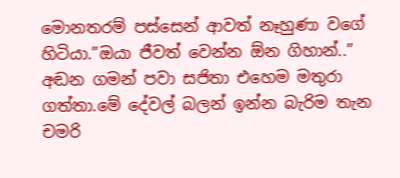මොනතරම් පස්සෙන් ආවත් නෑහුණා වගේ හිටියා.”ඔයා ජීවත් වෙන්න ඕන ගිහාන්..” අඬන ගමන් පවා සජිතා එහෙම මතුරා ගත්තා.මේ දේවල් බලන් ඉන්න බැරිම තැන චමරි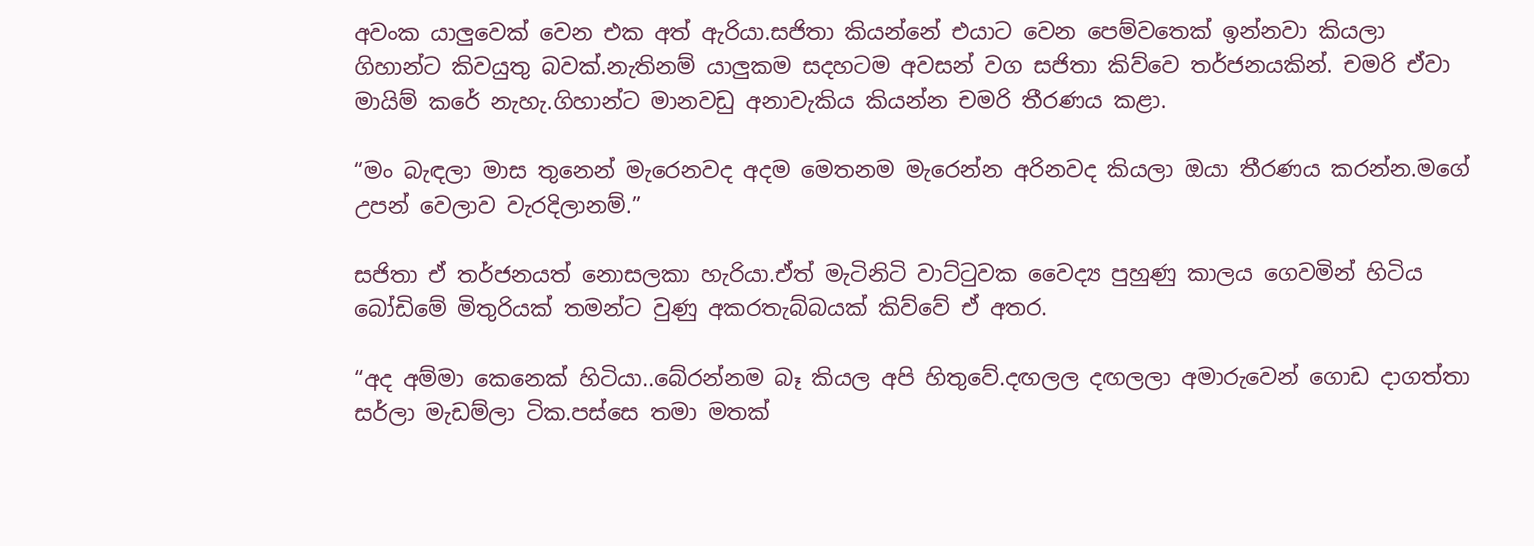අවංක යාලුවෙක් වෙන එක අත් ඇරියා.සජිතා කියන්නේ එයාට වෙන පෙම්වතෙක් ඉන්නවා කියලා ගිහාන්ට කිවයුතු බවක්.නැතිනම් යාලුකම සදහටම අවසන් වග සජිතා කිව්වෙ තර්ජනයකින්. චමරි ඒවා මායිම් කරේ නැහැ.ගිහාන්ට මානවඩු අනාවැකිය කියන්න චමරි තීරණය කළා.

“මං බැඳලා මාස තුනෙන් මැරෙනවද අදම මෙතනම මැරෙන්න අරිනවද කියලා ඔයා තීරණය කරන්න.මගේ උපන් වෙලාව වැරදිලානම්.”

සජිතා ඒ තර්ජනයත් නොසලකා හැරියා.ඒත් මැටිනිටි වාට්ටුවක වෛද්‍ය පුහුණු කාලය ගෙවමින් හිටිය බෝඩිමේ මිතුරියක් තමන්ට වුණු අකරතැබ්බයක් කිව්වේ ඒ අතර.

“අද අම්මා කෙනෙක් හිටියා..බේරන්නම බෑ කියල අපි හිතුවේ.දඟලල දඟලලා අමාරුවෙන් ගොඩ දාගත්තා සර්ලා මැඩම්ලා ටික.පස්සෙ තමා මතක්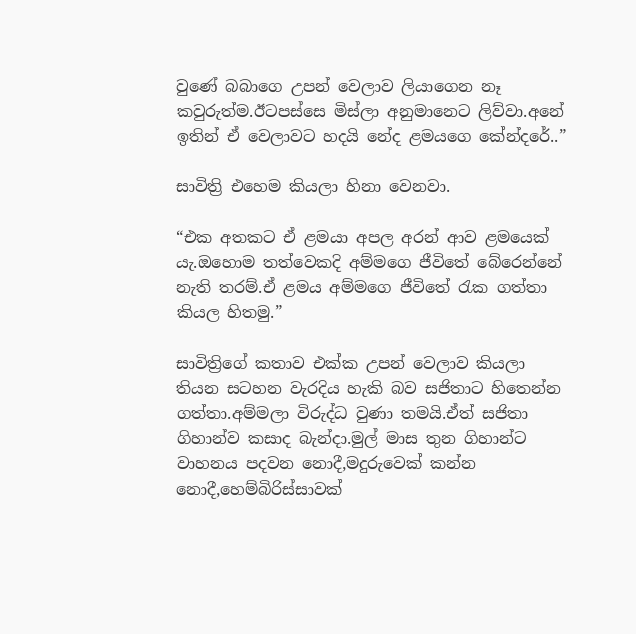වුණේ බබාගෙ උපන් වෙලාව ලියාගෙන නෑ කවුරුත්ම.ඊටපස්සෙ මිස්ලා අනුමානෙට ලිව්වා.අනේ ඉතින් ඒ වෙලාවට හදයි නේද ළමයගෙ කේන්දරේ..”

සාවිත්‍රි එහෙම කියලා හිනා වෙනවා.

“එක අතකට ඒ ළමයා අපල අරන් ආව ළමයෙක් යැ.ඔහොම තත්වෙකදි අම්මගෙ ජීවිතේ බේරෙන්නේ නැති තරම්.ඒ ළමය අම්මගෙ ජීවිතේ රැක ගත්තා කියල හිතමු.”

සාවිත්‍රිගේ කතාව එක්ක උපන් වෙලාව කියලා තියන සටහන වැරදිය හැකි බව සජිතාට හිතෙන්න ගත්තා.අම්මලා විරුද්ධ වුණා තමයි.ඒත් සජිතා ගිහාන්ව කසාද බැන්දා.මුල් මාස තුන ගිහාන්ට වාහනය පදවන නොදී,මදුරුවෙක් කන්න නොදී,හෙම්බිරිස්සාවක්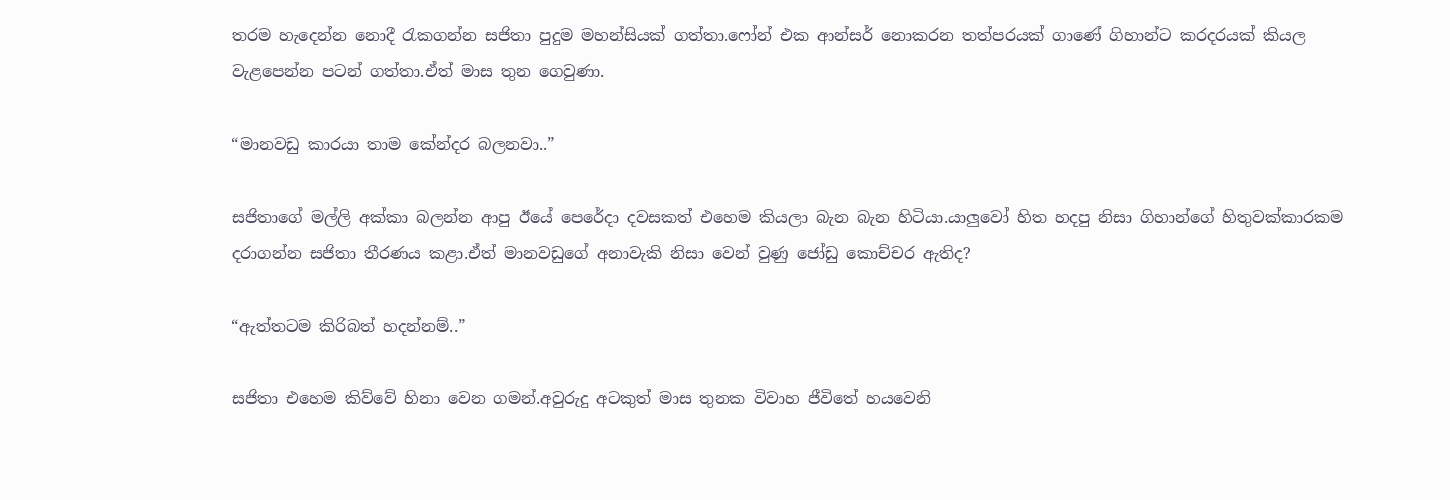තරම හැදෙන්න නොදී රැකගන්න සජිතා පුදුම මහන්සියක් ගත්තා.ෆෝන් එක ආන්සර් නොකරන තත්පරයක් ගාණේ ගිහාන්ට කරදරයක් කියල වැළපෙන්න පටන් ගත්තා.ඒත් මාස තුන ගෙවුණා.

“මානවඩු කාරයා තාම කේන්දර බලනවා..”

සජිතාගේ මල්ලි අක්කා බලන්න ආපු ඊයේ පෙරේදා දවසකත් එහෙම කියලා බැන බැන හිටියා.යාලුවෝ හිත හදපු නිසා ගිහාන්ගේ හිතුවක්කාරකම දරාගන්න සජිතා තීරණය කළා.ඒත් මානවඩුගේ අනාවැකි නිසා වෙන් වුණු ජෝඩු කොච්චර ඇතිද?

“ඇත්තටම කිරිබත් හදන්නම්..”

සජිතා එහෙම කිව්වේ හිනා වෙන ගමන්.අවුරුදු අටකුත් මාස තුනක විවාහ ජීවිතේ හයවෙනි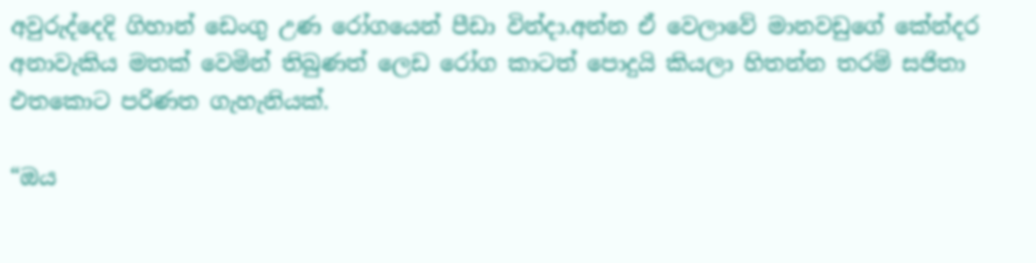අවුරුද්දෙදි ගිහාන්‍ ඩෙංගු උණ රෝගයෙන් පීඩා වින්දා.අන්න ඒ වෙලාවේ මානවඩුගේ කේන්දර අනාවැකිය මතක් වෙමින් තිබුණත් ලෙඩ රෝග කාටත් පොදුයි කියලා හිතන්න තරම් සජිතා එතකොට පරිණත ගැහැනියක්.

“ඔය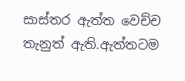සාස්තර ඇත්ත වෙච්ච තැනුත් ඇති.ඇත්තටම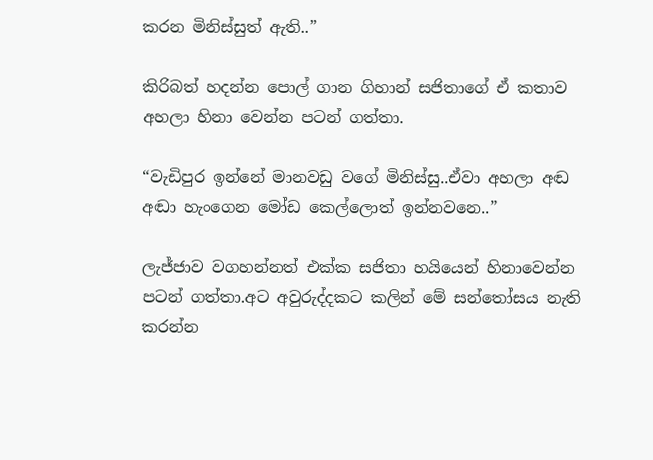කරන මිනිස්සුත් ඇති..”

කිරිබත් හදන්න පොල් ගාන ගිහාන් සජිතාගේ ඒ කතාව අහලා හිනා වෙන්න පටන් ගත්තා.

“වැඩිපුර ඉන්නේ මානවඩු වගේ මිනිස්සු..ඒවා අහලා අඬ අඬා හැංගෙන මෝඩ කෙල්ලොත් ඉන්නවනෙ..”

ලැජ්ජාව වගහන්නත් එක්ක සජිතා හයියෙන් හිනාවෙන්න පටන් ගත්තා.අට අවුරුද්දකට කලින් මේ සන්තෝසය නැති කරන්න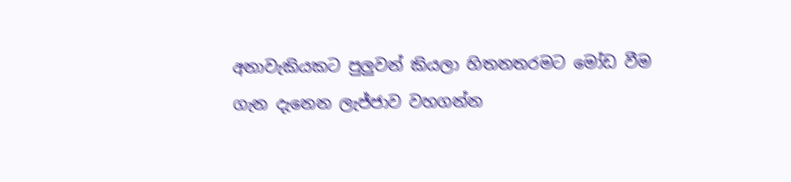අනාවැකියකට පුලුවන් කියලා හිතනතරමට මෝඩ වීම ගැන දැනෙන ලැජ්ජාව වහගන්න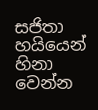සජිතා හයියෙන් හිනා වෙන්න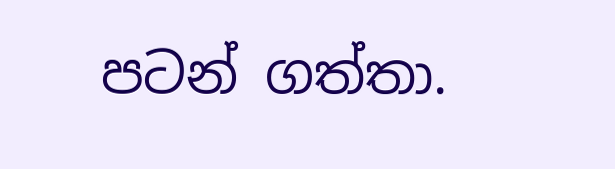පටන් ගත්තා.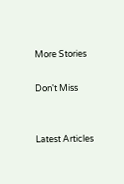More Stories

Don't Miss


Latest Articles